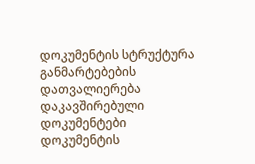დოკუმენტის სტრუქტურა
განმარტებების დათვალიერება
დაკავშირებული დოკუმენტები
დოკუმენტის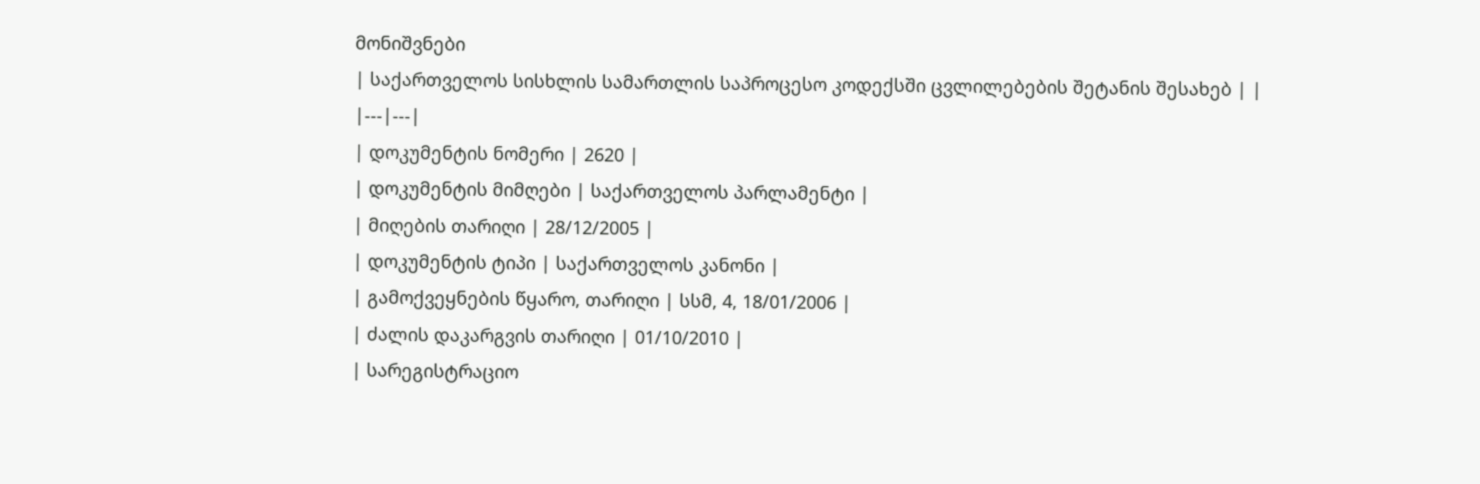მონიშვნები
| საქართველოს სისხლის სამართლის საპროცესო კოდექსში ცვლილებების შეტანის შესახებ | |
|---|---|
| დოკუმენტის ნომერი | 2620 |
| დოკუმენტის მიმღები | საქართველოს პარლამენტი |
| მიღების თარიღი | 28/12/2005 |
| დოკუმენტის ტიპი | საქართველოს კანონი |
| გამოქვეყნების წყარო, თარიღი | სსმ, 4, 18/01/2006 |
| ძალის დაკარგვის თარიღი | 01/10/2010 |
| სარეგისტრაციო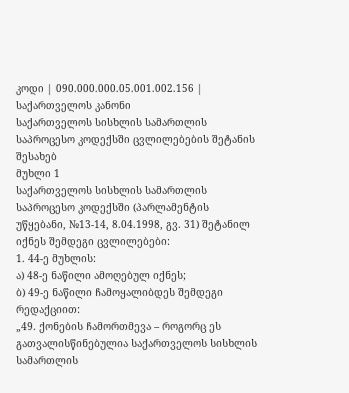კოდი | 090.000.000.05.001.002.156 |
საქართველოს კანონი
საქართველოს სისხლის სამართლის საპროცესო კოდექსში ცვლილებების შეტანის შესახებ
მუხლი 1
საქართველოს სისხლის სამართლის საპროცესო კოდექსში (პარლამენტის უწყებანი, №13-14, 8.04.1998, გვ. 31) შეტანილ იქნეს შემდეგი ცვლილებები:
1. 44-ე მუხლის:
ა) 48-ე ნაწილი ამოღებულ იქნეს;
ბ) 49-ე ნაწილი ჩამოყალიბდეს შემდეგი რედაქციით:
„49. ქონების ჩამორთმევა – როგორც ეს გათვალისწინებულია საქართველოს სისხლის სამართლის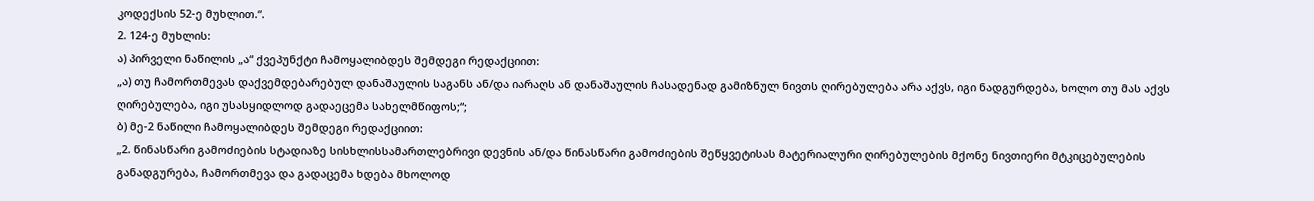კოდექსის 52-ე მუხლით.“.
2. 124-ე მუხლის:
ა) პირველი ნაწილის „ა“ ქვეპუნქტი ჩამოყალიბდეს შემდეგი რედაქციით:
„ა) თუ ჩამორთმევას დაქვემდებარებულ დანაშაულის საგანს ან/და იარაღს ან დანაშაულის ჩასადენად გამიზნულ ნივთს ღირებულება არა აქვს, იგი ნადგურდება, ხოლო თუ მას აქვს ღირებულება, იგი უსასყიდლოდ გადაეცემა სახელმწიფოს;“;
ბ) მე-2 ნაწილი ჩამოყალიბდეს შემდეგი რედაქციით:
„2. წინასწარი გამოძიების სტადიაზე სისხლისსამართლებრივი დევნის ან/და წინასწარი გამოძიების შეწყვეტისას მატერიალური ღირებულების მქონე ნივთიერი მტკიცებულების განადგურება, ჩამორთმევა და გადაცემა ხდება მხოლოდ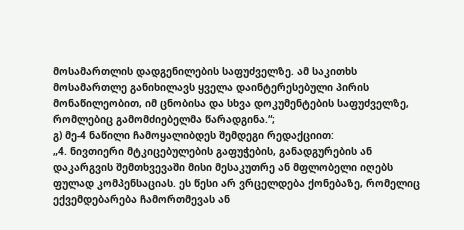მოსამართლის დადგენილების საფუძველზე. ამ საკითხს მოსამართლე განიხილავს ყველა დაინტერესებული პირის მონაწილეობით, იმ ცნობისა და სხვა დოკუმენტების საფუძველზე, რომლებიც გამომძიებელმა წარადგინა.“;
გ) მე-4 ნაწილი ჩამოყალიბდეს შემდეგი რედაქციით:
„4. ნივთიერი მტკიცებულების გაფუჭების, განადგურების ან დაკარგვის შემთხვევაში მისი მესაკუთრე ან მფლობელი იღებს ფულად კომპენსაციას. ეს წესი არ ვრცელდება ქონებაზე, რომელიც ექვემდებარება ჩამორთმევას ან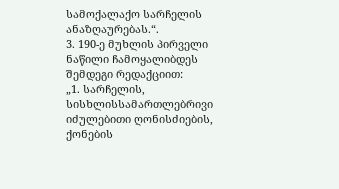სამოქალაქო სარჩელის ანაზღაურებას.“.
3. 190-ე მუხლის პირველი ნაწილი ჩამოყალიბდეს შემდეგი რედაქციით:
„1. სარჩელის, სისხლისსამართლებრივი იძულებითი ღონისძიების, ქონების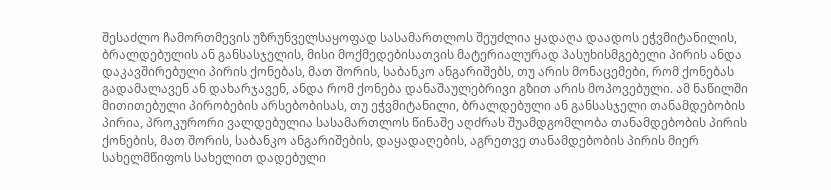შესაძლო ჩამორთმევის უზრუნველსაყოფად სასამართლოს შეუძლია ყადაღა დაადოს ეჭვმიტანილის, ბრალდებულის ან განსასჯელის, მისი მოქმედებისათვის მატერიალურად პასუხისმგებელი პირის ანდა დაკავშირებული პირის ქონებას, მათ შორის, საბანკო ანგარიშებს, თუ არის მონაცემები, რომ ქონებას გადამალავენ ან დახარჯავენ, ანდა რომ ქონება დანაშაულებრივი გზით არის მოპოვებული. ამ ნაწილში მითითებული პირობების არსებობისას, თუ ეჭვმიტანილი, ბრალდებული ან განსასჯელი თანამდებობის პირია, პროკურორი ვალდებულია სასამართლოს წინაშე აღძრას შუამდგომლობა თანამდებობის პირის ქონების, მათ შორის, საბანკო ანგარიშების, დაყადაღების, აგრეთვე თანამდებობის პირის მიერ სახელმწიფოს სახელით დადებული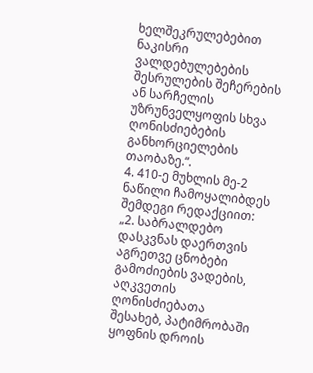ხელშეკრულებებით ნაკისრი ვალდებულებების შესრულების შეჩერების ან სარჩელის უზრუნველყოფის სხვა ღონისძიებების განხორციელების თაობაზე.“.
4. 410-ე მუხლის მე-2 ნაწილი ჩამოყალიბდეს შემდეგი რედაქციით:
„2. საბრალდებო დასკვნას დაერთვის აგრეთვე ცნობები გამოძიების ვადების, აღკვეთის ღონისძიებათა შესახებ, პატიმრობაში ყოფნის დროის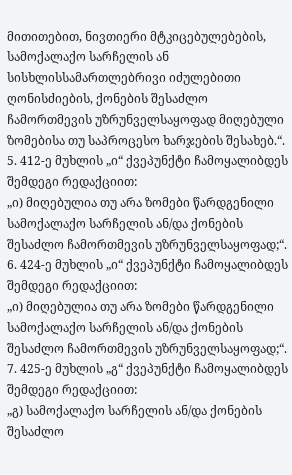მითითებით, ნივთიერი მტკიცებულებების, სამოქალაქო სარჩელის ან სისხლისსამართლებრივი იძულებითი ღონისძიების, ქონების შესაძლო ჩამორთმევის უზრუნველსაყოფად მიღებული ზომებისა თუ საპროცესო ხარჯების შესახებ.“.
5. 412-ე მუხლის „ი“ ქვეპუნქტი ჩამოყალიბდეს შემდეგი რედაქციით:
„ი) მიღებულია თუ არა ზომები წარდგენილი სამოქალაქო სარჩელის ან/და ქონების შესაძლო ჩამორთმევის უზრუნველსაყოფად;“.
6. 424-ე მუხლის „ი“ ქვეპუნქტი ჩამოყალიბდეს შემდეგი რედაქციით:
„ი) მიღებულია თუ არა ზომები წარდგენილი სამოქალაქო სარჩელის ან/და ქონების შესაძლო ჩამორთმევის უზრუნველსაყოფად;“.
7. 425-ე მუხლის „გ“ ქვეპუნქტი ჩამოყალიბდეს შემდეგი რედაქციით:
„გ) სამოქალაქო სარჩელის ან/და ქონების შესაძლო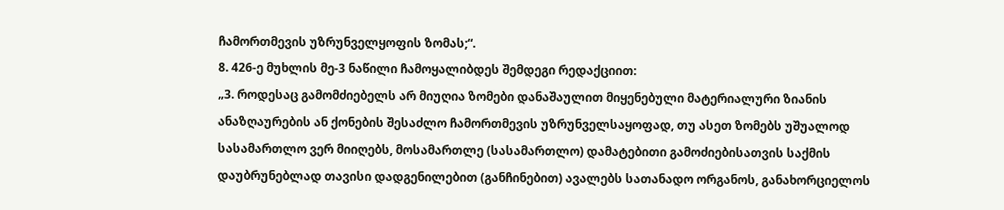ჩამორთმევის უზრუნველყოფის ზომას;“.
8. 426-ე მუხლის მე-3 ნაწილი ჩამოყალიბდეს შემდეგი რედაქციით:
„3. როდესაც გამომძიებელს არ მიუღია ზომები დანაშაულით მიყენებული მატერიალური ზიანის ანაზღაურების ან ქონების შესაძლო ჩამორთმევის უზრუნველსაყოფად, თუ ასეთ ზომებს უშუალოდ სასამართლო ვერ მიიღებს, მოსამართლე (სასამართლო) დამატებითი გამოძიებისათვის საქმის დაუბრუნებლად თავისი დადგენილებით (განჩინებით) ავალებს სათანადო ორგანოს, განახორციელოს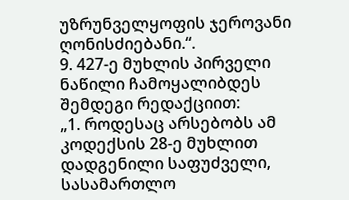უზრუნველყოფის ჯეროვანი ღონისძიებანი.“.
9. 427-ე მუხლის პირველი ნაწილი ჩამოყალიბდეს შემდეგი რედაქციით:
„1. როდესაც არსებობს ამ კოდექსის 28-ე მუხლით დადგენილი საფუძველი, სასამართლო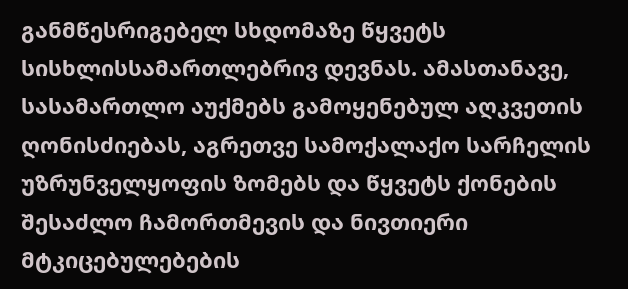განმწესრიგებელ სხდომაზე წყვეტს სისხლისსამართლებრივ დევნას. ამასთანავე, სასამართლო აუქმებს გამოყენებულ აღკვეთის ღონისძიებას, აგრეთვე სამოქალაქო სარჩელის უზრუნველყოფის ზომებს და წყვეტს ქონების შესაძლო ჩამორთმევის და ნივთიერი მტკიცებულებების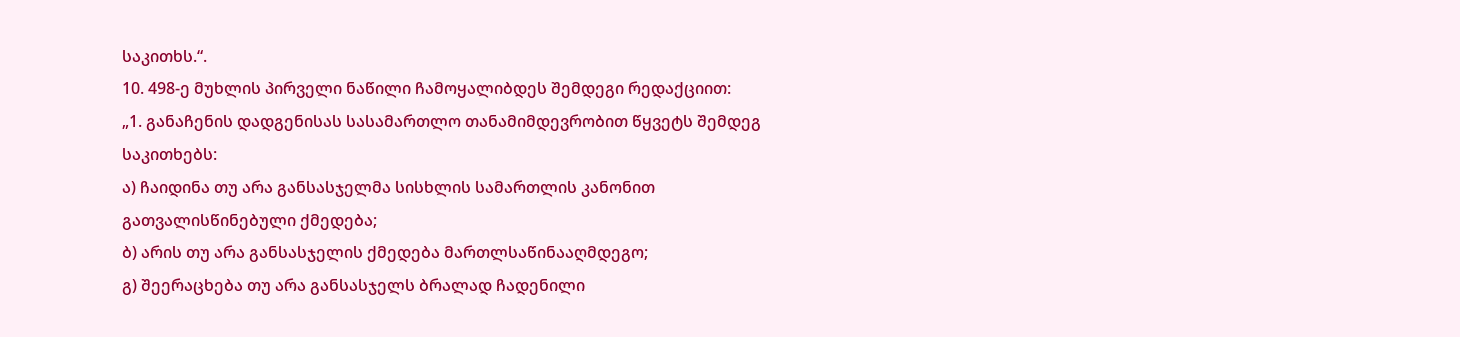საკითხს.“.
10. 498-ე მუხლის პირველი ნაწილი ჩამოყალიბდეს შემდეგი რედაქციით:
„1. განაჩენის დადგენისას სასამართლო თანამიმდევრობით წყვეტს შემდეგ საკითხებს:
ა) ჩაიდინა თუ არა განსასჯელმა სისხლის სამართლის კანონით გათვალისწინებული ქმედება;
ბ) არის თუ არა განსასჯელის ქმედება მართლსაწინააღმდეგო;
გ) შეერაცხება თუ არა განსასჯელს ბრალად ჩადენილი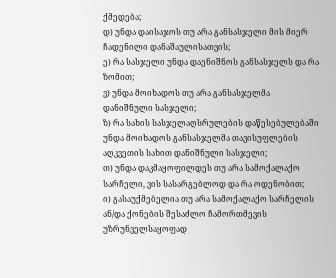ქმედება;
დ) უნდა დაისაჯოს თუ არა განსასჯელი მის მიერ ჩადენილი დანაშაულისათვის;
ე) რა სასჯელი უნდა დაენიშნოს განსასჯელს და რა ზომით;
ვ) უნდა მოიხადოს თუ არა განსასჯელმა დანიშნული სასჯელი;
ზ) რა სახის სასჯელაღსრულების დაწესებულებაში უნდა მოიხადოს განსასჯელმა თავისუფლების აღკვეთის სახით დანიშნული სასჯელი;
თ) უნდა დაკმაყოფილდეს თუ არა სამოქალაქო სარჩელი, ვის სასარგებლოდ და რა ოდენობით;
ი) გასაუქმებელია თუ არა სამოქალაქო სარჩელის ან/და ქონების შესაძლო ჩამორთმევის უზრუნველსაყოფად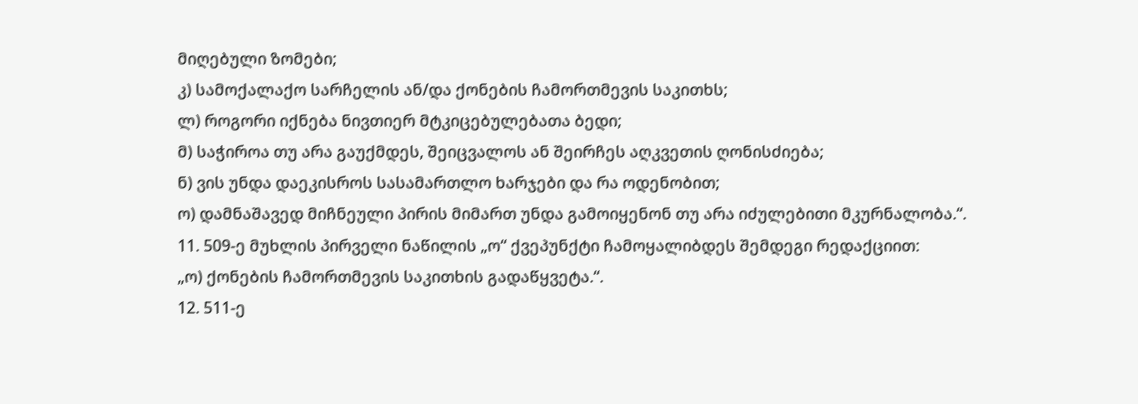მიღებული ზომები;
კ) სამოქალაქო სარჩელის ან/და ქონების ჩამორთმევის საკითხს;
ლ) როგორი იქნება ნივთიერ მტკიცებულებათა ბედი;
მ) საჭიროა თუ არა გაუქმდეს, შეიცვალოს ან შეირჩეს აღკვეთის ღონისძიება;
ნ) ვის უნდა დაეკისროს სასამართლო ხარჯები და რა ოდენობით;
ო) დამნაშავედ მიჩნეული პირის მიმართ უნდა გამოიყენონ თუ არა იძულებითი მკურნალობა.“.
11. 509-ე მუხლის პირველი ნაწილის „ო“ ქვეპუნქტი ჩამოყალიბდეს შემდეგი რედაქციით:
„ო) ქონების ჩამორთმევის საკითხის გადაწყვეტა.“.
12. 511-ე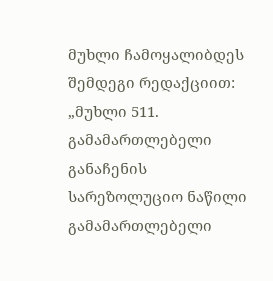მუხლი ჩამოყალიბდეს შემდეგი რედაქციით:
„მუხლი 511. გამამართლებელი განაჩენის სარეზოლუციო ნაწილი
გამამართლებელი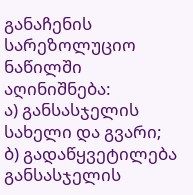განაჩენის სარეზოლუციო ნაწილში აღინიშნება:
ა) განსასჯელის სახელი და გვარი;
ბ) გადაწყვეტილება განსასჯელის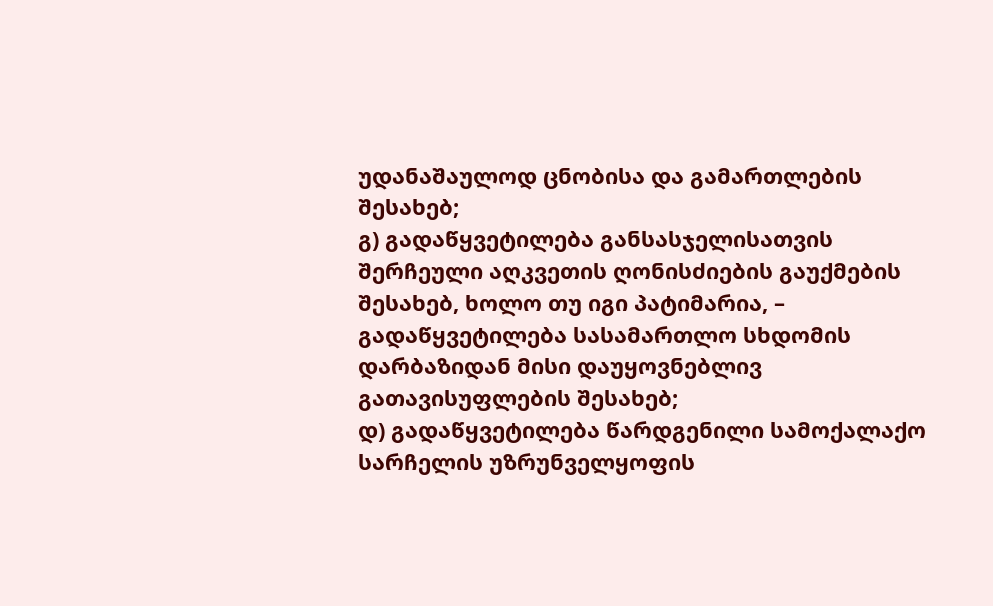უდანაშაულოდ ცნობისა და გამართლების შესახებ;
გ) გადაწყვეტილება განსასჯელისათვის შერჩეული აღკვეთის ღონისძიების გაუქმების შესახებ, ხოლო თუ იგი პატიმარია, – გადაწყვეტილება სასამართლო სხდომის დარბაზიდან მისი დაუყოვნებლივ გათავისუფლების შესახებ;
დ) გადაწყვეტილება წარდგენილი სამოქალაქო სარჩელის უზრუნველყოფის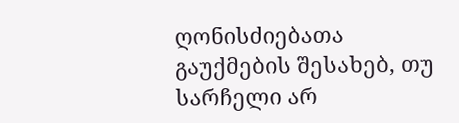ღონისძიებათა გაუქმების შესახებ, თუ სარჩელი არ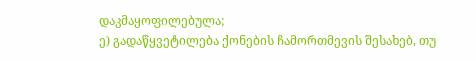დაკმაყოფილებულა;
ე) გადაწყვეტილება ქონების ჩამორთმევის შესახებ, თუ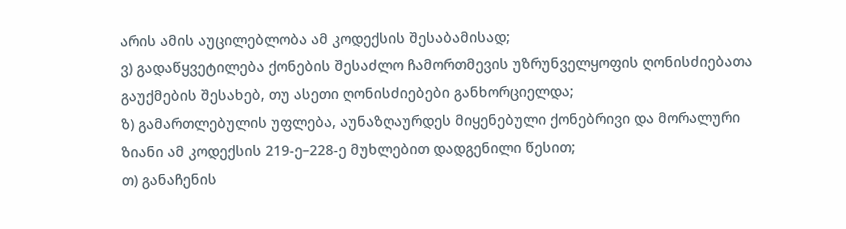არის ამის აუცილებლობა ამ კოდექსის შესაბამისად;
ვ) გადაწყვეტილება ქონების შესაძლო ჩამორთმევის უზრუნველყოფის ღონისძიებათა გაუქმების შესახებ, თუ ასეთი ღონისძიებები განხორციელდა;
ზ) გამართლებულის უფლება, აუნაზღაურდეს მიყენებული ქონებრივი და მორალური ზიანი ამ კოდექსის 219-ე–228-ე მუხლებით დადგენილი წესით;
თ) განაჩენის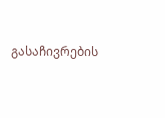გასაჩივრების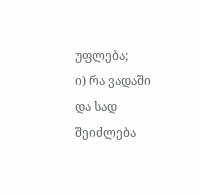უფლება;
ი) რა ვადაში და სად შეიძლება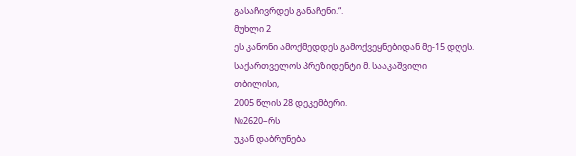გასაჩივრდეს განაჩენი.“.
მუხლი 2
ეს კანონი ამოქმედდეს გამოქვეყნებიდან მე-15 დღეს.
საქართველოს პრეზიდენტი მ. სააკაშვილი
თბილისი,
2005 წლის 28 დეკემბერი.
№2620–რს
უკან დაბრუნება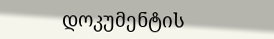დოკუმენტის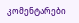კომენტარები